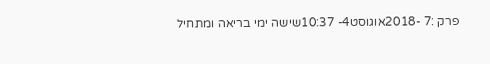פרק :7 -2018אוגוסט4- 10:37שישה ימי בריאה ומתחיל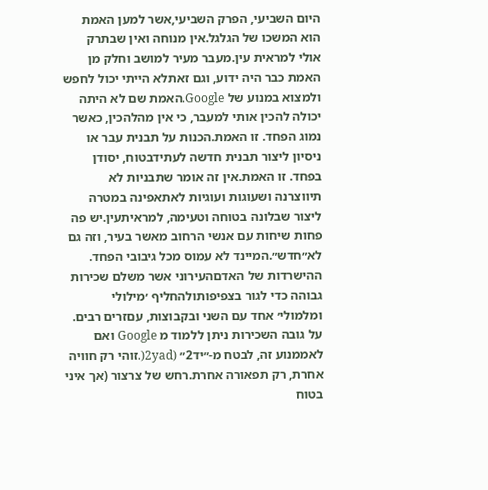היום השביעי, הפרק השביעי,אשר למען האמת הוא המשכו של הגלגל.אין מנוחה ואין שבתרק אולי למראית עין.מעבר מעיר למושב וחלק מן האמת כבר היה ידוע, וגם זאתלא הייתי יכול לחפש ולמצוא במנוע של Google.האמת שם לא היתה יכולה להכין אותי למעבר, כי אין מהלהכין, כאשר נמוג הפחד. זו האמת.הכנות על תבנית עבר או ניסיון ליצור תבנית חדשה לעתידבטוח, יסודן בפחד. זו האמת.אין זה אומר שתבניות לא תיווצרנה ושעוגות ועוגיות לאתאפינה במטרה ליצור שבלונה בטוחה וטעימה, למראיתעין.יש פה פחות שיחות עם אנשי הרחוב מאשר בעיר, וזה גם לא״חדש״.המיינד לא עמוס מכל גיבובי הפחד. ההישרדות של האדםהעירוני אשר משלם שכירות גבוהה כדי לגור בצפיפותולהחליף ׳מילולי ומלמולי׳ אחד עם השני ובקבוצות, עםזרים רבים. על גובה השכירות ניתן ללמוד מ Google ואם לאממנוע זה, לבטח מ-״יד2״ (2yad(.זוהי רק חוויה אחרת, רק תפאורה אחרת.רחש של צרצור (אך איני בטוח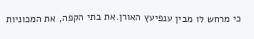כי מרחש לו מבין ענפיעץ האורן.את בתי הקפה, את המכוניות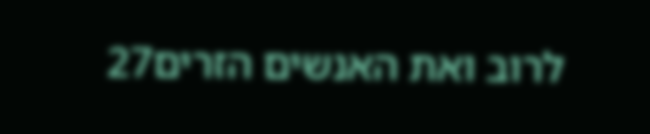לרוב ואת האנשים הזרים27